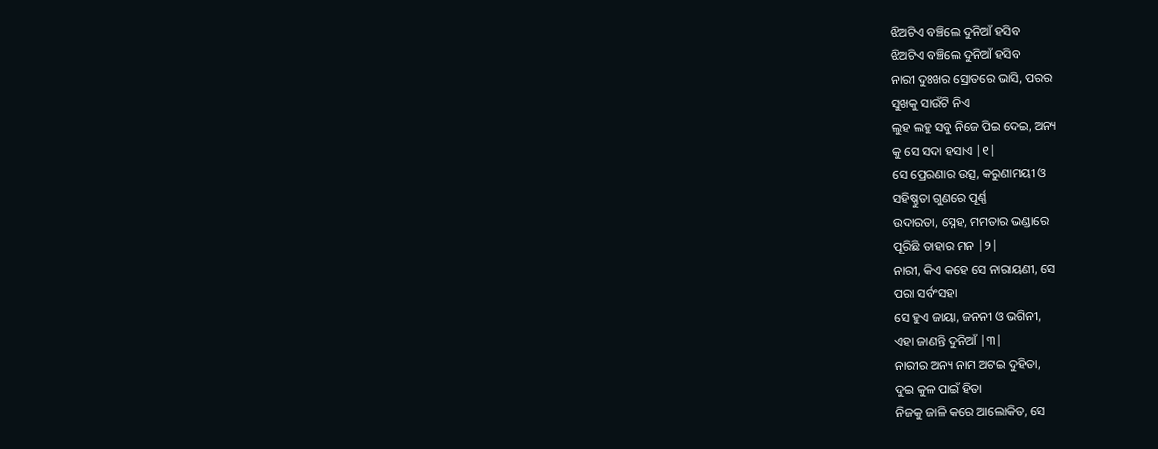ଝିଅଟିଏ ବଞ୍ଚିଲେ ଦୁନିଆଁ ହସିବ
ଝିଅଟିଏ ବଞ୍ଚିଲେ ଦୁନିଆଁ ହସିବ
ନାରୀ ଦୁଃଖର ସ୍ରୋତରେ ଭାସି, ପରର
ସୁଖକୁ ସାଉଁଟି ନିଏ
ଲୁହ ଲହୁ ସବୁ ନିଜେ ପିଇ ଦେଇ, ଅନ୍ୟ
କୁ ସେ ସଦା ହସାଏ |୧|
ସେ ପ୍ରେରଣାର ଉତ୍ସ, କରୁଣାମୟୀ ଓ
ସହିଷ୍ଣୁତା ଗୁଣରେ ପୂର୍ଣ୍ଣ
ଉଦାରତା, ସ୍ନେହ, ମମତାର ଭଣ୍ଡାରେ
ପୂରିଛି ତାହାର ମନ |୨|
ନାରୀ, କିଏ କହେ ସେ ନାରାୟଣୀ, ସେ
ପରା ସର୍ବଂସହା
ସେ ହୁଏ ଜାୟା, ଜନନୀ ଓ ଭଗିନୀ,
ଏହା ଜାଣନ୍ତି ଦୁନିଆଁ |୩|
ନାରୀର ଅନ୍ୟ ନାମ ଅଟଇ ଦୁହିତା,
ଦୁଇ କୁଳ ପାଇଁ ହିତା
ନିଜକୁ ଜାଳି କରେ ଆଲୋକିତ, ସେ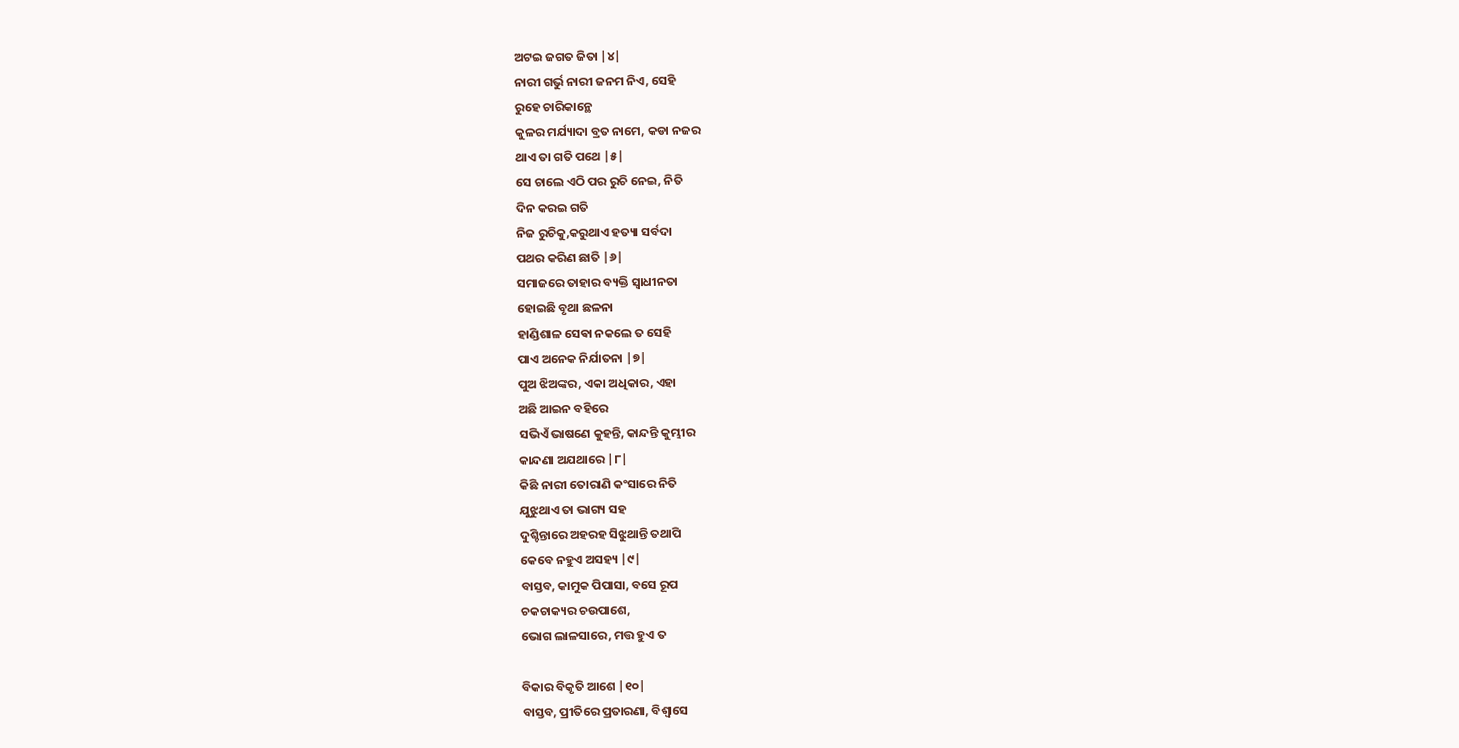ଅଟଇ ଜଗତ ଜିତା |୪|
ନାରୀ ଗର୍ଭୁ ନାରୀ ଜନମ ନିଏ, ସେହି
ରୁହେ ଚାରିକାନ୍ଥେ
କୁଳର ମର୍ଯ୍ୟାଦା ବ୍ରତ ନାମେ, କଡା ନଜର
ଥାଏ ତା ଗତି ପଥେ |୫|
ସେ ଚାଲେ ଏଠି ପର ରୁଚି ନେଇ, ନିତି
ଦିନ କରଇ ଗତି
ନିଜ ରୁଚିକୁ,କରୁଥାଏ ହତ୍ୟା ସର୍ବଦା
ପଥର କରିଣ ଛାତି |୬|
ସମାଜରେ ତାହାର ବ୍ୟକ୍ତି ସ୍ୱାଧୀନତା
ହୋଇଛି ବୃଥା ଛଳନା
ହାଣ୍ଡିଶାଳ ସେଵା ନକଲେ ତ ସେହି
ପାଏ ଅନେକ ନିର୍ଯାତନା |୭|
ପୁଅ ଝିଅଙ୍କର, ଏକା ଅଧିକାର, ଏହା
ଅଛି ଆଇନ ବହିରେ
ସଭିଏଁ ଭାଷଣେ କୁହନ୍ତି, କାନ୍ଦନ୍ତି କୁମ୍ଭୀର
କାନ୍ଦଣା ଅଯଥାରେ |୮|
କିଛି ନାରୀ ତୋରାଣି କଂସାରେ ନିତି
ଯୁଝୁଥାଏ ତା ଭାଗ୍ୟ ସହ
ଦୁଶ୍ଚିନ୍ତାରେ ଅହରହ ସିଝୁଥାନ୍ତି ତଥାପି
କେବେ ନହୁଏ ଅସହ୍ୟ |୯|
ବାସ୍ତବ, କାମୁକ ପିପାସା, ବସେ ରୂପ
ଚକଚାକ୍ୟର ଚଉପାଶେ,
ଭୋଗ ଲାଳସାରେ, ମତ୍ତ ହୁଏ ତ

ବିକାର ବିକୃତି ଆଶେ |୧୦|
ବାସ୍ତବ, ପ୍ରୀତିରେ ପ୍ରତାରଣା, ବିଶ୍ୱାସେ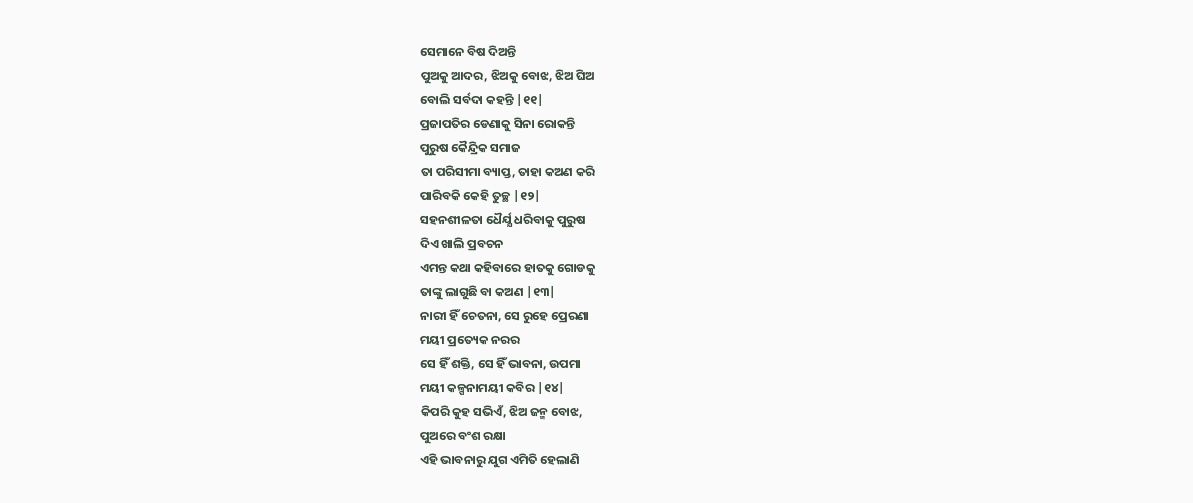ସେମାନେ ବିଷ ଦିଅନ୍ତି
ପୁଅକୁ ଆଦର, ଝିଅକୁ ବୋଝ, ଝିଅ ଘିଅ
ବୋଲି ସର୍ବଦା କହନ୍ତି |୧୧|
ପ୍ରଜାପତିର ଡେଣାକୁ ସିନା ରୋକନ୍ତି
ପୁରୁଷ କୈନ୍ଦ୍ରିକ ସମାଜ
ତା ପରିସୀମା ବ୍ୟାପ୍ତ, ତାହା କଅଣ କରି
ପାରିବକି କେହି ତୁଚ୍ଛ |୧୨|
ସହନଶୀଳତା ଧୈର୍ଯ୍ଯ ଧରିବାକୁ ପୁରୁଷ
ଦିଏ ଖାଲି ପ୍ରବଚନ
ଏମନ୍ତ କଥା କହିବାରେ ହାତକୁ ଗୋଡକୁ
ତାଙ୍କୁ ଲାଗୁଛି ବା କଅଣ |୧୩|
ନାରୀ ହିଁ ଚେତନା, ସେ ରୁହେ ପ୍ରେରଣା
ମୟୀ ପ୍ରତ୍ୟେକ ନରର
ସେ ହିଁ ଶକ୍ତି, ସେ ହିଁ ଭାବନା, ଉପମା
ମୟୀ କଳ୍ପନାମୟୀ କବିର |୧୪|
କିପରି କୁହ ସଭିଏଁ, ଝିଅ ଜନ୍ମ ବୋଝ,
ପୁଅରେ ବଂଶ ରକ୍ଷା
ଏହି ଭାବନାରୁ ଯୁଗ ଏମିତି ହେଲାଣି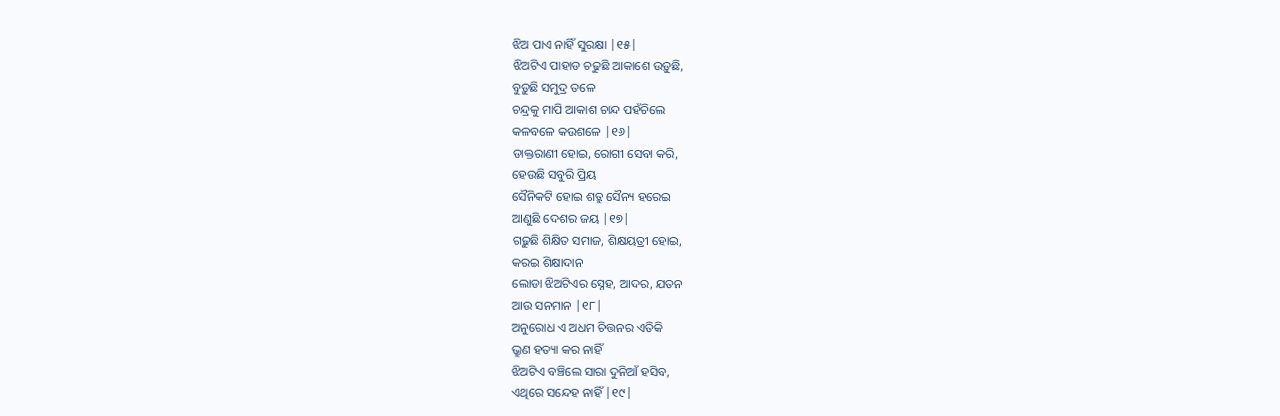ଝିଅ ପାଏ ନାହିଁ ସୁରକ୍ଷା |୧୫|
ଝିଅଟିଏ ପାହାଡ ଚଢୁଛି ଆକାଶେ ଉଡ଼ୁଛି,
ବୁଡ଼ୁଛି ସମୁଦ୍ର ତଳେ
ଚନ୍ଦ୍ରକୁ ମାପି ଆକାଶ ଚାନ୍ଦ ପହଁଚିଲେ
କଳବଳେ କଉଶଳେ |୧୬|
ଡାକ୍ତରାଣୀ ହୋଇ, ରୋଗୀ ସେବା କରି,
ହେଉଛି ସବୁରି ପ୍ରିୟ
ସୈନିକଟି ହୋଇ ଶତ୍ରୁ ସୈନ୍ୟ ହରେଇ
ଆଣୁଛି ଦେଶର ଜୟ |୧୭|
ଗଢ଼ୁଛି ଶିକ୍ଷିତ ସମାଜ, ଶିକ୍ଷୟତ୍ରୀ ହୋଇ,
କରଇ ଶିକ୍ଷାଦାନ
ଲୋଡା ଝିଅଟିଏର ସ୍ନେହ, ଆଦର, ଯତନ
ଆଉ ସନମାନ |୧୮|
ଅନୁରୋଧ ଏ ଅଧମ ଚିତ୍ତନର ଏତିକି
ଭ୍ରୁଣ ହତ୍ୟା କର ନାହିଁ
ଝିଅଟିଏ ବଞ୍ଚିଲେ ସାରା ଦୁନିଆଁ ହସିବ,
ଏଥିରେ ସନ୍ଦେହ ନାହିଁ |୧୯|